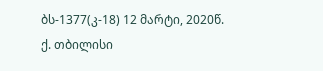ბს-1377(კ-18) 12 მარტი, 2020წ.
ქ. თბილისი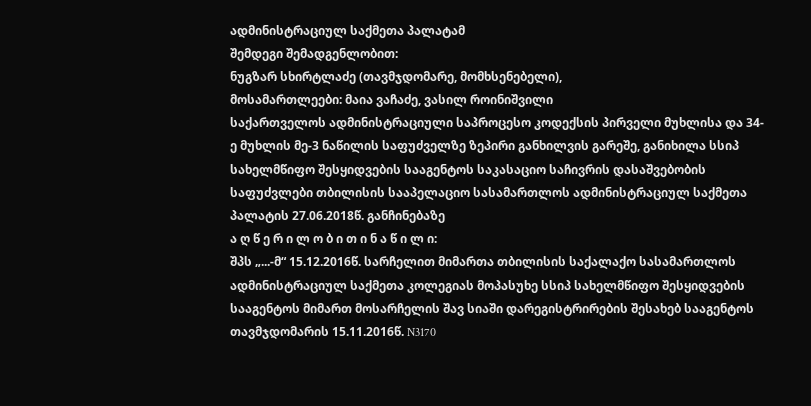ადმინისტრაციულ საქმეთა პალატამ
შემდეგი შემადგენლობით:
ნუგზარ სხირტლაძე (თავმჯდომარე, მომხსენებელი),
მოსამართლეები: მაია ვაჩაძე, ვასილ როინიშვილი
საქართველოს ადმინისტრაციული საპროცესო კოდექსის პირველი მუხლისა და 34-ე მუხლის მე-3 ნაწილის საფუძველზე ზეპირი განხილვის გარეშე, განიხილა სსიპ სახელმწიფო შესყიდვების სააგენტოს საკასაციო საჩივრის დასაშვებობის საფუძვლები თბილისის სააპელაციო სასამართლოს ადმინისტრაციულ საქმეთა პალატის 27.06.2018წ. განჩინებაზე
ა ღ წ ე რ ი ლ ო ბ ი თ ი ნ ა წ ი ლ ი:
შპს „...-მ“ 15.12.2016წ. სარჩელით მიმართა თბილისის საქალაქო სასამართლოს ადმინისტრაციულ საქმეთა კოლეგიას მოპასუხე სსიპ სახელმწიფო შესყიდვების სააგენტოს მიმართ მოსარჩელის შავ სიაში დარეგისტრირების შესახებ სააგენტოს თავმჯდომარის 15.11.2016წ. N3170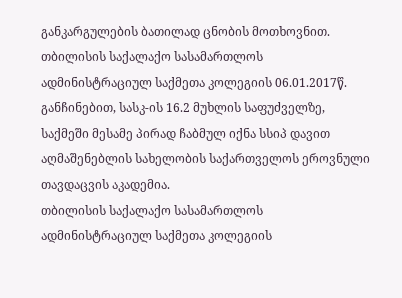განკარგულების ბათილად ცნობის მოთხოვნით.
თბილისის საქალაქო სასამართლოს ადმინისტრაციულ საქმეთა კოლეგიის 06.01.2017წ. განჩინებით, სასკ-ის 16.2 მუხლის საფუძველზე, საქმეში მესამე პირად ჩაბმულ იქნა სსიპ დავით აღმაშენებლის სახელობის საქართველოს ეროვნული თავდაცვის აკადემია.
თბილისის საქალაქო სასამართლოს ადმინისტრაციულ საქმეთა კოლეგიის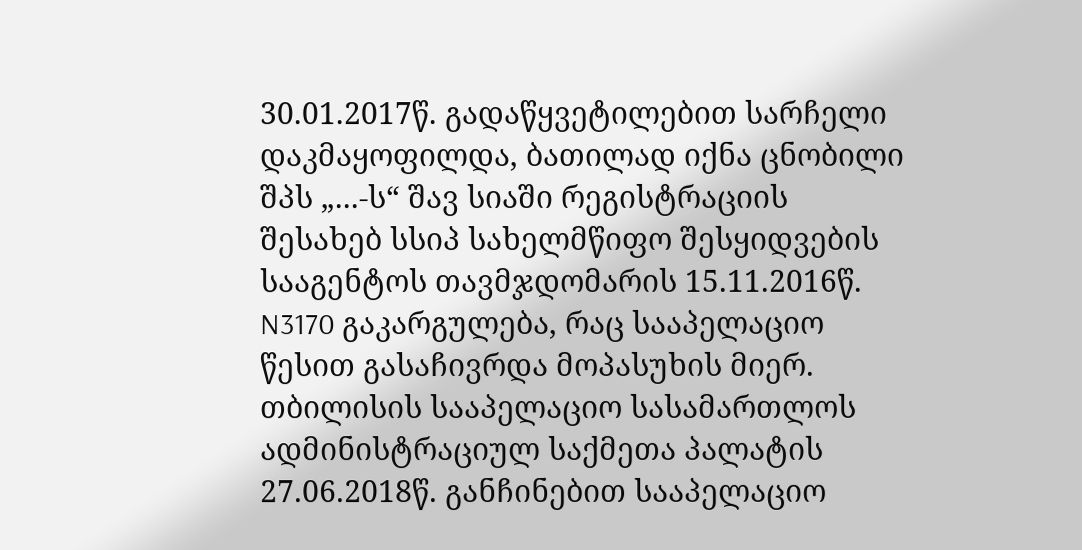30.01.2017წ. გადაწყვეტილებით სარჩელი დაკმაყოფილდა, ბათილად იქნა ცნობილი შპს „...-ს“ შავ სიაში რეგისტრაციის შესახებ სსიპ სახელმწიფო შესყიდვების სააგენტოს თავმჯდომარის 15.11.2016წ. N3170 გაკარგულება, რაც სააპელაციო წესით გასაჩივრდა მოპასუხის მიერ.
თბილისის სააპელაციო სასამართლოს ადმინისტრაციულ საქმეთა პალატის 27.06.2018წ. განჩინებით სააპელაციო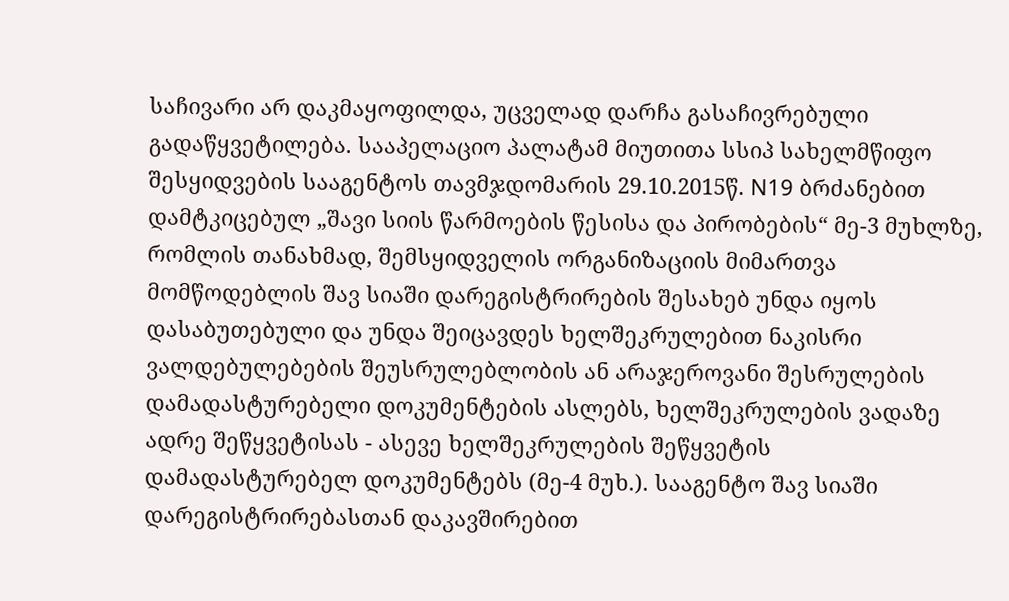საჩივარი არ დაკმაყოფილდა, უცველად დარჩა გასაჩივრებული გადაწყვეტილება. სააპელაციო პალატამ მიუთითა სსიპ სახელმწიფო შესყიდვების სააგენტოს თავმჯდომარის 29.10.2015წ. N19 ბრძანებით დამტკიცებულ „შავი სიის წარმოების წესისა და პირობების“ მე-3 მუხლზე, რომლის თანახმად, შემსყიდველის ორგანიზაციის მიმართვა მომწოდებლის შავ სიაში დარეგისტრირების შესახებ უნდა იყოს დასაბუთებული და უნდა შეიცავდეს ხელშეკრულებით ნაკისრი ვალდებულებების შეუსრულებლობის ან არაჯეროვანი შესრულების დამადასტურებელი დოკუმენტების ასლებს, ხელშეკრულების ვადაზე ადრე შეწყვეტისას - ასევე ხელშეკრულების შეწყვეტის დამადასტურებელ დოკუმენტებს (მე-4 მუხ.). სააგენტო შავ სიაში დარეგისტრირებასთან დაკავშირებით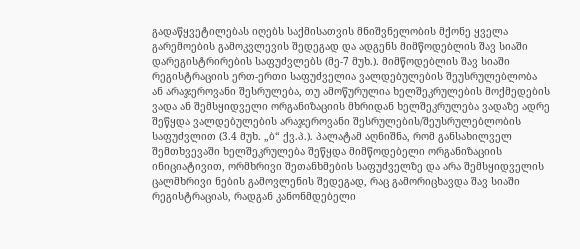გადაწყვეტილებას იღებს საქმისათვის მნიშვნელობის მქონე ყველა გარემოების გამოკვლევის შედეგად და ადგენს მიმწოდებლის შავ სიაში დარეგისტრირების საფუძვლებს (მე-7 მუხ.). მიმწოდებლის შავ სიაში რეგისტრაციის ერთ-ერთი საფუძველია ვალდებულების შეუსრულებლობა ან არაჯეროვანი შესრულება, თუ ამოწურულია ხელშეკრულების მოქმედების ვადა ან შემსყიდველი ორგანიზაციის მხრიდან ხელშეკრულება ვადაზე ადრე შეწყდა ვალდებულების არაჯეროვანი შესრულების/შეუსრულებლობის საფუძვლით (3.4 მუხ. „ბ“ ქვ.პ.). პალატამ აღნიშნა, რომ განსახილველ შემთხვევაში ხელშეკრულება შეწყდა მიმწოდებელი ორგანიზაციის ინიციატივით, ორმხრივი შეთანხმების საფუძველზე და არა შემსყიდველის ცალმხრივი ნების გამოვლენის შედეგად, რაც გამორიცხავდა შავ სიაში რეგისტრაციას, რადგან კანონმდებელი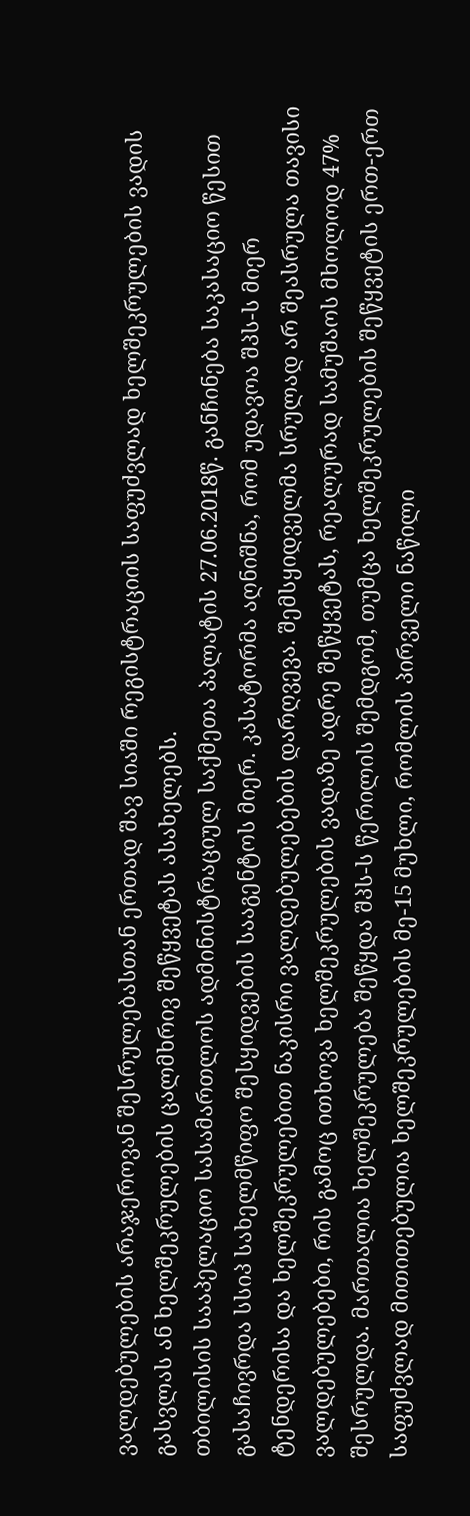ვალდებულების არაჯეროვან შესრულებასთან ერთად შავ სიაში რეგისტრაციის საფუძვლად ხელშეკრულების ვადის გასვლას ან ხელშეკრულების ცალმხრივ შეწყვეტას ასახელებს.
თბილისის სააპელაციო სასამართლოს ადმინისტრაციულ საქმეთა პალატის 27.06.2018წ. განჩინება საკასაციო წესით გასაჩივრდა სსიპ სახელმწიფო შესყიდვების სააგენტოს მიერ. კასატორმა აღნიშნა, რომ უდავოა შპს-ს მიერ ტენდერისა და ხელშეკრულებით ნაკისრი ვალდებულებების დარღვევა. შემსყიდველმა სრულად არ შეასრულა თავისი ვალდებულებები, რის გამოც ითხოვა ხელშეკრულების ვადაზე ადრე შეწყვეტას, რეალურად სამუშაოს მხოლოდ 47% შესრულდა. მართალია ხელშეკრულება შეწყდა შპს-ს წერილის შემდგომ, თუმცა ხელშეკრულების შეწყვეტის ერთ-ერთ საფუძვლად მითითებულია ხელშეკრულების მე-15 მუხლი, რომლის პირველი ნაწილი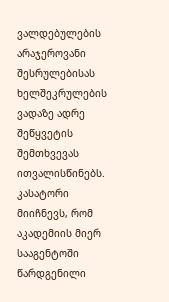ვალდებულების არაჯეროვანი შესრულებისას ხელშეკრულების ვადაზე ადრე შეწყვეტის შემთხვევას ითვალისწინებს. კასატორი მიიჩნევს, რომ აკადემიის მიერ სააგენტოში წარდგენილი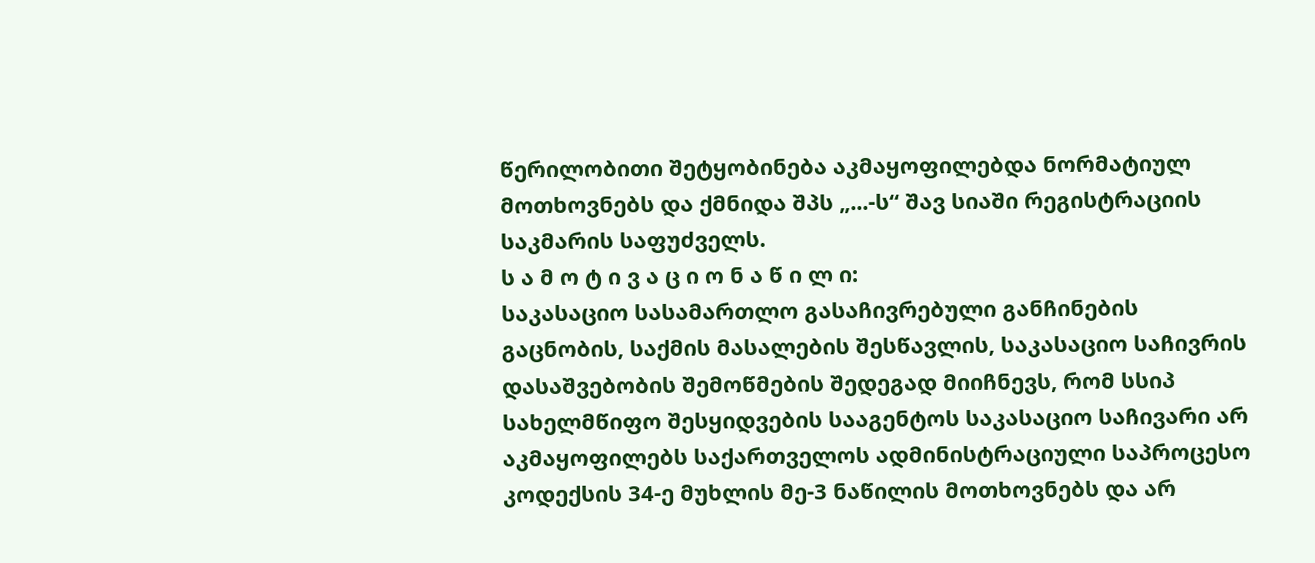წერილობითი შეტყობინება აკმაყოფილებდა ნორმატიულ მოთხოვნებს და ქმნიდა შპს „...-ს“ შავ სიაში რეგისტრაციის საკმარის საფუძველს.
ს ა მ ო ტ ი ვ ა ც ი ო ნ ა წ ი ლ ი:
საკასაციო სასამართლო გასაჩივრებული განჩინების გაცნობის, საქმის მასალების შესწავლის, საკასაციო საჩივრის დასაშვებობის შემოწმების შედეგად მიიჩნევს, რომ სსიპ სახელმწიფო შესყიდვების სააგენტოს საკასაციო საჩივარი არ აკმაყოფილებს საქართველოს ადმინისტრაციული საპროცესო კოდექსის 34-ე მუხლის მე-3 ნაწილის მოთხოვნებს და არ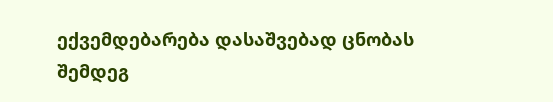ექვემდებარება დასაშვებად ცნობას შემდეგ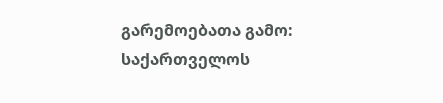გარემოებათა გამო:
საქართველოს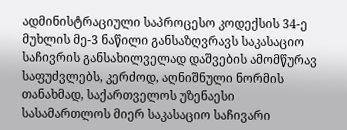ადმინისტრაციული საპროცესო კოდექსის 34-ე მუხლის მე-3 ნაწილი განსაზღვრავს საკასაციო საჩივრის განსახილველად დაშვების ამომწურავ საფუძვლებს, კერძოდ, აღნიშნული ნორმის თანახმად, საქართველოს უზენაესი სასამართლოს მიერ საკასაციო საჩივარი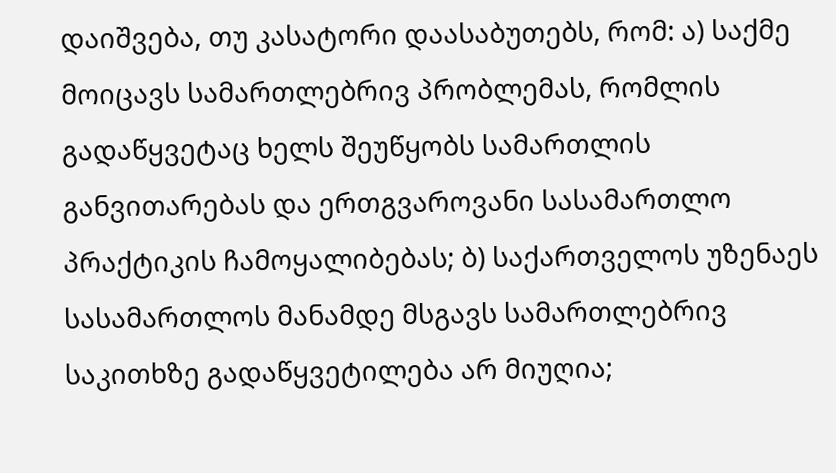დაიშვება, თუ კასატორი დაასაბუთებს, რომ: ა) საქმე მოიცავს სამართლებრივ პრობლემას, რომლის გადაწყვეტაც ხელს შეუწყობს სამართლის განვითარებას და ერთგვაროვანი სასამართლო პრაქტიკის ჩამოყალიბებას; ბ) საქართველოს უზენაეს სასამართლოს მანამდე მსგავს სამართლებრივ საკითხზე გადაწყვეტილება არ მიუღია;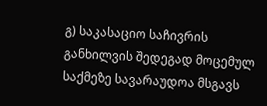გ) საკასაციო საჩივრის განხილვის შედეგად მოცემულ საქმეზე სავარაუდოა მსგავს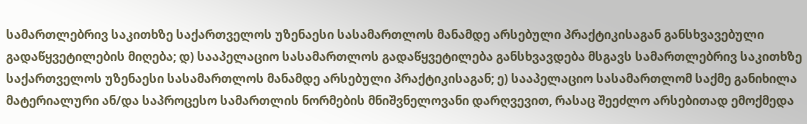სამართლებრივ საკითხზე საქართველოს უზენაესი სასამართლოს მანამდე არსებული პრაქტიკისაგან განსხვავებული გადაწყვეტილების მიღება; დ) სააპელაციო სასამართლოს გადაწყვეტილება განსხვავდება მსგავს სამართლებრივ საკითხზე საქართველოს უზენაესი სასამართლოს მანამდე არსებული პრაქტიკისაგან; ე) სააპელაციო სასამართლომ საქმე განიხილა მატერიალური ან/და საპროცესო სამართლის ნორმების მნიშვნელოვანი დარღვევით, რასაც შეეძლო არსებითად ემოქმედა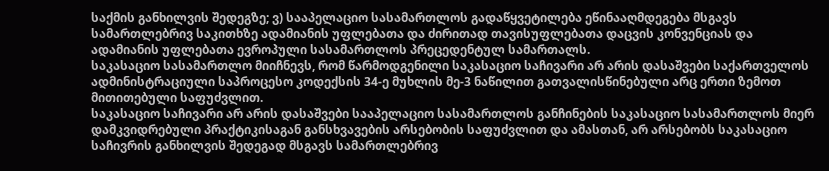საქმის განხილვის შედეგზე; ვ) სააპელაციო სასამართლოს გადაწყვეტილება ეწინააღმდეგება მსგავს სამართლებრივ საკითხზე ადამიანის უფლებათა და ძირითად თავისუფლებათა დაცვის კონვენციას და ადამიანის უფლებათა ევროპული სასამართლოს პრეცედენტულ სამართალს.
საკასაციო სასამართლო მიიჩნევს, რომ წარმოდგენილი საკასაციო საჩივარი არ არის დასაშვები საქართველოს ადმინისტრაციული საპროცესო კოდექსის 34-ე მუხლის მე-3 ნაწილით გათვალისწინებული არც ერთი ზემოთ მითითებული საფუძვლით.
საკასაციო საჩივარი არ არის დასაშვები სააპელაციო სასამართლოს განჩინების საკასაციო სასამართლოს მიერ დამკვიდრებული პრაქტიკისაგან განსხვავების არსებობის საფუძვლით და ამასთან, არ არსებობს საკასაციო საჩივრის განხილვის შედეგად მსგავს სამართლებრივ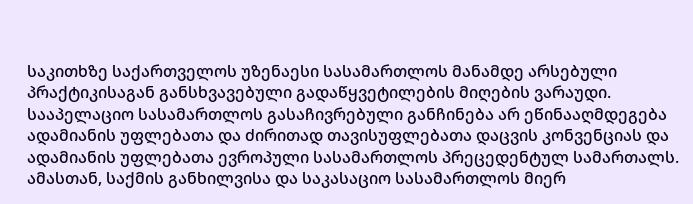საკითხზე საქართველოს უზენაესი სასამართლოს მანამდე არსებული პრაქტიკისაგან განსხვავებული გადაწყვეტილების მიღების ვარაუდი. სააპელაციო სასამართლოს გასაჩივრებული განჩინება არ ეწინააღმდეგება ადამიანის უფლებათა და ძირითად თავისუფლებათა დაცვის კონვენციას და ადამიანის უფლებათა ევროპული სასამართლოს პრეცედენტულ სამართალს. ამასთან, საქმის განხილვისა და საკასაციო სასამართლოს მიერ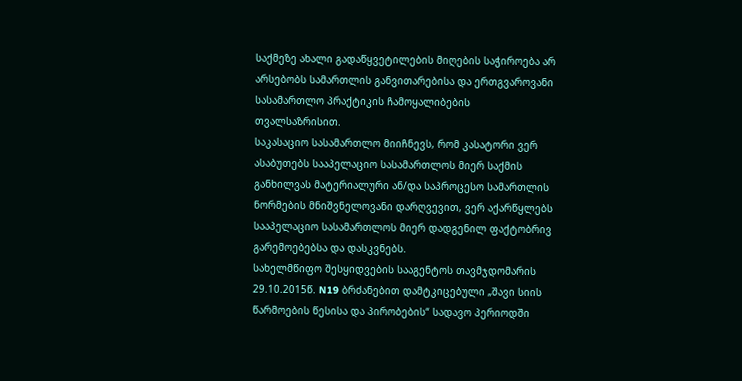საქმეზე ახალი გადაწყვეტილების მიღების საჭიროება არ არსებობს სამართლის განვითარებისა და ერთგვაროვანი სასამართლო პრაქტიკის ჩამოყალიბების თვალსაზრისით.
საკასაციო სასამართლო მიიჩნევს, რომ კასატორი ვერ ასაბუთებს სააპელაციო სასამართლოს მიერ საქმის განხილვას მატერიალური ან/და საპროცესო სამართლის ნორმების მნიშვნელოვანი დარღვევით, ვერ აქარწყლებს სააპელაციო სასამართლოს მიერ დადგენილ ფაქტობრივ გარემოებებსა და დასკვნებს.
სახელმწიფო შესყიდვების სააგენტოს თავმჯდომარის 29.10.2015წ. N19 ბრძანებით დამტკიცებული „შავი სიის წარმოების წესისა და პირობების“ სადავო პერიოდში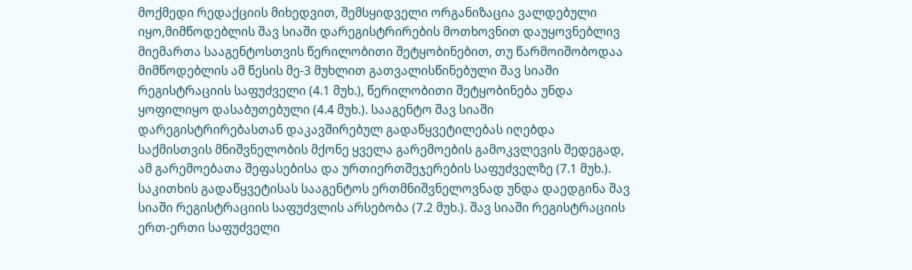მოქმედი რედაქციის მიხედვით, შემსყიდველი ორგანიზაცია ვალდებული იყო,მიმწოდებლის შავ სიაში დარეგისტრირების მოთხოვნით დაუყოვნებლივ მიემართა სააგენტოსთვის წერილობითი შეტყობინებით, თუ წარმოიშობოდაა მიმწოდებლის ამ წესის მე-3 მუხლით გათვალისწინებული შავ სიაში რეგისტრაციის საფუძველი (4.1 მუხ.), წერილობითი შეტყობინება უნდა ყოფილიყო დასაბუთებული (4.4 მუხ.). სააგენტო შავ სიაში დარეგისტრირებასთან დაკავშირებულ გადაწყვეტილებას იღებდა საქმისთვის მნიშვნელობის მქონე ყველა გარემოების გამოკვლევის შედეგად, ამ გარემოებათა შეფასებისა და ურთიერთშეჯერების საფუძველზე (7.1 მუხ.). საკითხის გადაწყვეტისას სააგენტოს ერთმნიშვნელოვნად უნდა დაედგინა შავ სიაში რეგისტრაციის საფუძვლის არსებობა (7.2 მუხ.). შავ სიაში რეგისტრაციის ერთ-ერთი საფუძველი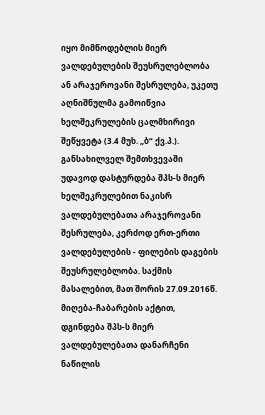იყო მიმწოდებლის მიერ ვალდებულების შეუსრულებლობა ან არაჯეროვანი შესრულება, უკეთუ აღნიშნულმა გამოიწვია ხელშეკრულების ცალმხირივი შეწყვეტა (3.4 მუხ. „ბ“ ქვ.პ.). განსახილველ შემთხვევაში უდავოდ დასტურდება შპს-ს მიერ ხელშეკრულებით ნაკისრ ვალდებულებათა არაჯეროვანი შესრულება, კერძოდ ერთ-ერთი ვალდებულების - ფილების დაგების შეუსრულებლობა. საქმის მასალებით, მათ შორის 27.09.2016წ. მიღება-ჩაბარების აქტით, დგინდება შპს-ს მიერ ვალდებულებათა დანარჩენი ნაწილის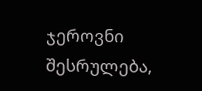ჯეროვნი შესრულება,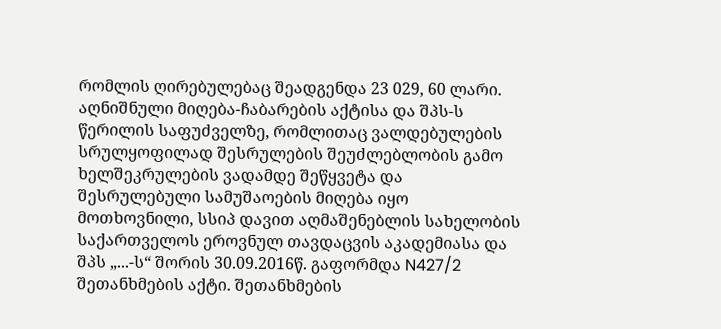რომლის ღირებულებაც შეადგენდა 23 029, 60 ლარი. აღნიშნული მიღება-ჩაბარების აქტისა და შპს-ს წერილის საფუძველზე, რომლითაც ვალდებულების სრულყოფილად შესრულების შეუძლებლობის გამო ხელშეკრულების ვადამდე შეწყვეტა და შესრულებული სამუშაოების მიღება იყო მოთხოვნილი, სსიპ დავით აღმაშენებლის სახელობის საქართველოს ეროვნულ თავდაცვის აკადემიასა და შპს „...-ს“ შორის 30.09.2016წ. გაფორმდა N427/2 შეთანხმების აქტი. შეთანხმების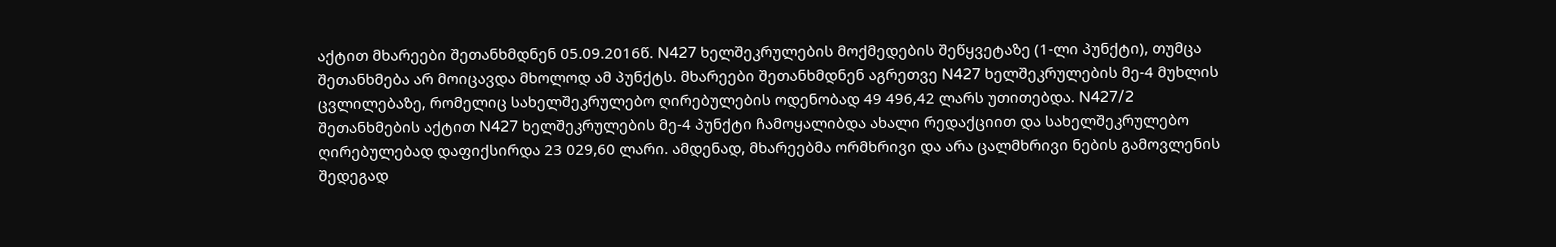აქტით მხარეები შეთანხმდნენ 05.09.2016წ. N427 ხელშეკრულების მოქმედების შეწყვეტაზე (1-ლი პუნქტი), თუმცა შეთანხმება არ მოიცავდა მხოლოდ ამ პუნქტს. მხარეები შეთანხმდნენ აგრეთვე N427 ხელშეკრულების მე-4 მუხლის ცვლილებაზე, რომელიც სახელშეკრულებო ღირებულების ოდენობად 49 496,42 ლარს უთითებდა. N427/2 შეთანხმების აქტით N427 ხელშეკრულების მე-4 პუნქტი ჩამოყალიბდა ახალი რედაქციით და სახელშეკრულებო ღირებულებად დაფიქსირდა 23 029,60 ლარი. ამდენად, მხარეებმა ორმხრივი და არა ცალმხრივი ნების გამოვლენის შედეგად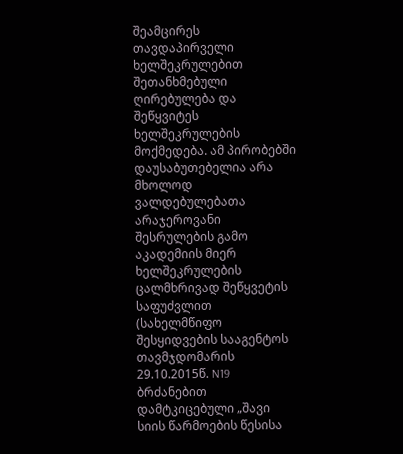შეამცირეს თავდაპირველი ხელშეკრულებით შეთანხმებული ღირებულება და შეწყვიტეს ხელშეკრულების მოქმედება. ამ პირობებში დაუსაბუთებელია არა მხოლოდ ვალდებულებათა არაჯეროვანი შესრულების გამო აკადემიის მიერ ხელშეკრულების ცალმხრივად შეწყვეტის საფუძვლით (სახელმწიფო შესყიდვების სააგენტოს თავმჯდომარის 29.10.2015წ. N19 ბრძანებით დამტკიცებული „შავი სიის წარმოების წესისა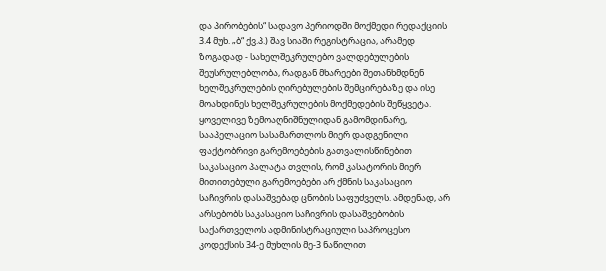და პირობების“ სადავო პერიოდში მოქმედი რედაქციის 3.4 მუხ. „ბ“ ქვ.პ.) შავ სიაში რეგისტრაცია, არამედ ზოგადად - სახელშეკრულებო ვალდებულების შეუსრულებლობა, რადგან მხარეები შეთანხმდნენ ხელშეკრულების ღირებულების შემცირებაზე და ისე მოახდინეს ხელშეკრულების მოქმედების შეწყვეტა.
ყოველივე ზემოაღნიშნულიდან გამომდინარე, სააპელაციო სასამართლოს მიერ დადგენილი ფაქტობრივი გარემოებების გათვალისწინებით საკასაციო პალატა თვლის, რომ კასატორის მიერ მითითებული გარემოებები არ ქმნის საკასაციო საჩივრის დასაშვებად ცნობის საფუძველს. ამდენად, არ არსებობს საკასაციო საჩივრის დასაშვებობის საქართველოს ადმინისტრაციული საპროცესო კოდექსის 34-ე მუხლის მე-3 ნაწილით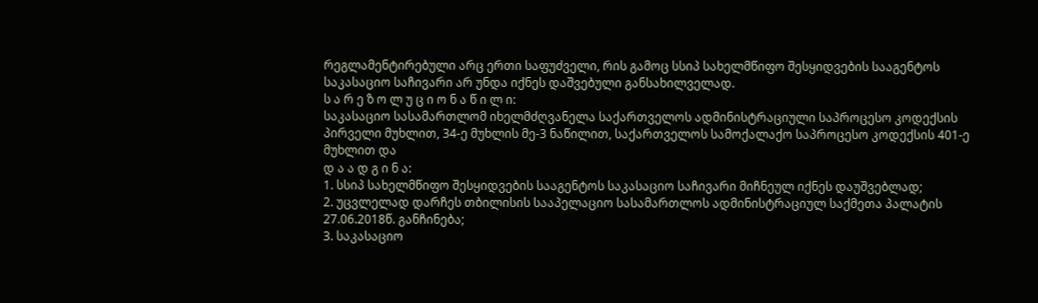რეგლამენტირებული არც ერთი საფუძველი, რის გამოც სსიპ სახელმწიფო შესყიდვების სააგენტოს საკასაციო საჩივარი არ უნდა იქნეს დაშვებული განსახილველად.
ს ა რ ე ზ ო ლ უ ც ი ო ნ ა წ ი ლ ი:
საკასაციო სასამართლომ იხელმძღვანელა საქართველოს ადმინისტრაციული საპროცესო კოდექსის პირველი მუხლით, 34-ე მუხლის მე-3 ნაწილით, საქართველოს სამოქალაქო საპროცესო კოდექსის 401-ე მუხლით და
დ ა ა დ გ ი ნ ა:
1. სსიპ სახელმწიფო შესყიდვების სააგენტოს საკასაციო საჩივარი მიჩნეულ იქნეს დაუშვებლად;
2. უცვლელად დარჩეს თბილისის სააპელაციო სასამართლოს ადმინისტრაციულ საქმეთა პალატის 27.06.2018წ. განჩინება;
3. საკასაციო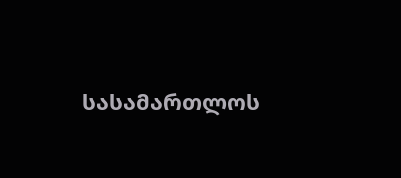სასამართლოს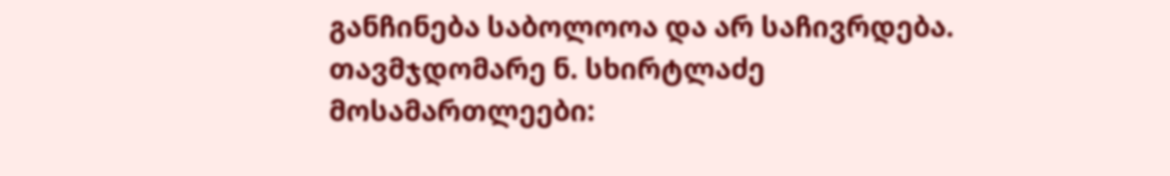განჩინება საბოლოოა და არ საჩივრდება.
თავმჯდომარე ნ. სხირტლაძე
მოსამართლეები: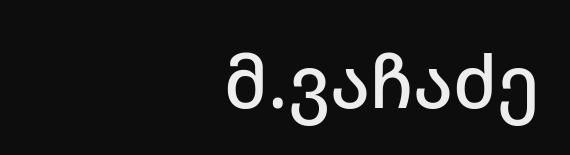მ.ვაჩაძე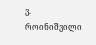ვ. როინიშვილი